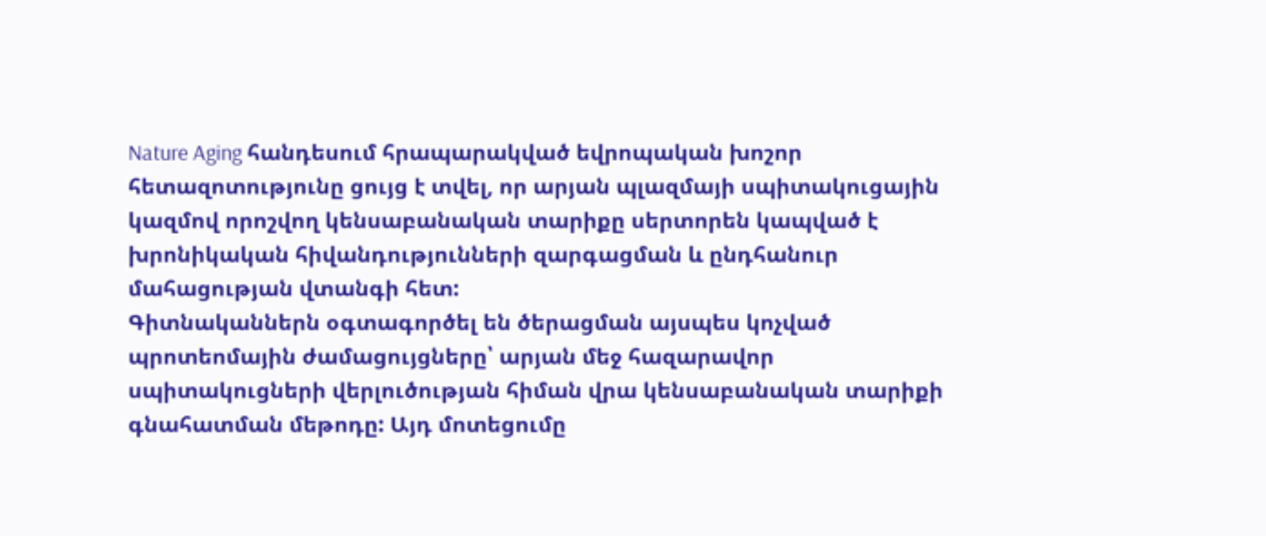Nature Aging հանդեսում հրապարակված եվրոպական խոշոր հետազոտությունը ցույց է տվել, որ արյան պլազմայի սպիտակուցային կազմով որոշվող կենսաբանական տարիքը սերտորեն կապված է խրոնիկական հիվանդությունների զարգացման և ընդհանուր մահացության վտանգի հետ:
Գիտնականներն օգտագործել են ծերացման այսպես կոչված պրոտեոմային ժամացույցները՝ արյան մեջ հազարավոր սպիտակուցների վերլուծության հիման վրա կենսաբանական տարիքի գնահատման մեթոդը: Այդ մոտեցումը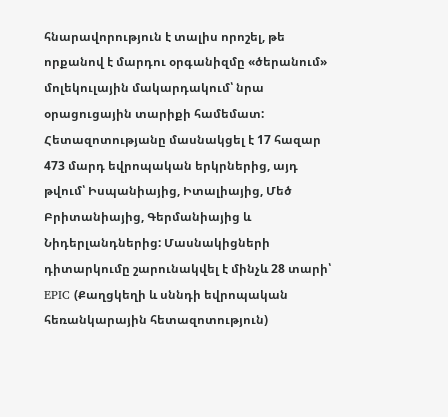հնարավորություն է տալիս որոշել, թե որքանով է մարդու օրգանիզմը «ծերանում» մոլեկուլային մակարդակում՝ նրա օրացուցային տարիքի համեմատ:
Հետազոտությանը մասնակցել է 17 հազար 473 մարդ եվրոպական երկրներից, այդ թվում՝ Իսպանիայից, Իտալիայից, Մեծ Բրիտանիայից, Գերմանիայից և Նիդերլանդներից: Մասնակիցների դիտարկումը շարունակվել է մինչև 28 տարի՝ EPIC (Քաղցկեղի և սննդի եվրոպական հեռանկարային հետազոտություն)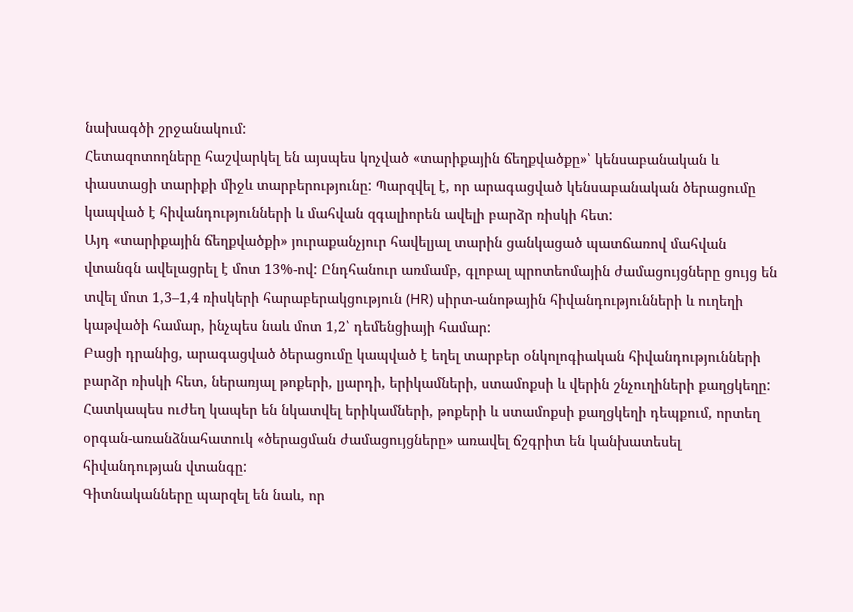նախագծի շրջանակում:
Հետազոտողները հաշվարկել են այսպես կոչված «տարիքային ճեղքվածքը»՝ կենսաբանական և փաստացի տարիքի միջև տարբերությունը: Պարզվել է, որ արագացված կենսաբանական ծերացումը կապված է հիվանդությունների և մահվան զգալիորեն ավելի բարձր ռիսկի հետ:
Այդ «տարիքային ճեղքվածքի» յուրաքանչյուր հավելյալ տարին ցանկացած պատճառով մահվան վտանգն ավելացրել է մոտ 13%-ով: Ընդհանուր առմամբ, գլոբալ պրոտեոմային ժամացույցները ցույց են տվել մոտ 1,3–1,4 ռիսկերի հարաբերակցություն (HR) սիրտ-անոթային հիվանդությունների և ուղեղի կաթվածի համար, ինչպես նաև մոտ 1,2՝ դեմենցիայի համար:
Բացի դրանից, արագացված ծերացումը կապված է եղել տարբեր օնկոլոգիական հիվանդությունների բարձր ռիսկի հետ, ներառյալ թոքերի, լյարդի, երիկամների, ստամոքսի և վերին շնչուղիների քաղցկեղը: Հատկապես ուժեղ կապեր են նկատվել երիկամների, թոքերի և ստամոքսի քաղցկեղի դեպքում, որտեղ օրգան-առանձնահատուկ «ծերացման ժամացույցները» առավել ճշգրիտ են կանխատեսել հիվանդության վտանգը:
Գիտնականները պարզել են նաև, որ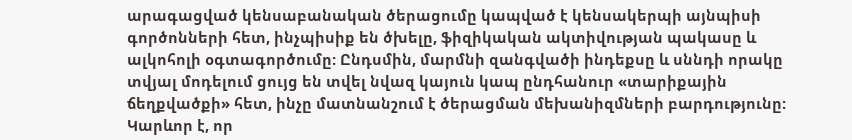արագացված կենսաբանական ծերացումը կապված է կենսակերպի այնպիսի գործոնների հետ, ինչպիսիք են ծխելը, ֆիզիկական ակտիվության պակասը և ալկոհոլի օգտագործումը: Ընդսմին, մարմնի զանգվածի ինդեքսը և սննդի որակը տվյալ մոդելում ցույց են տվել նվազ կայուն կապ ընդհանուր «տարիքային ճեղքվածքի» հետ, ինչը մատնանշում է ծերացման մեխանիզմների բարդությունը:
Կարևոր է, որ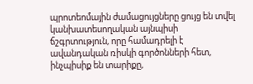պրոտեոմային ժամացույցները ցույց են տվել կանխատեսողական այնպիսի ճշգրտություն, որը համադրելի է ավանդական ռիսկի գործոնների հետ, ինչպիսիք են տարիքը,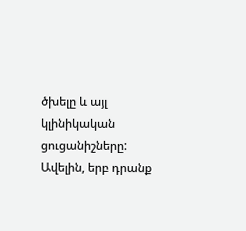ծխելը և այլ կլինիկական ցուցանիշները: Ավելին, երբ դրանք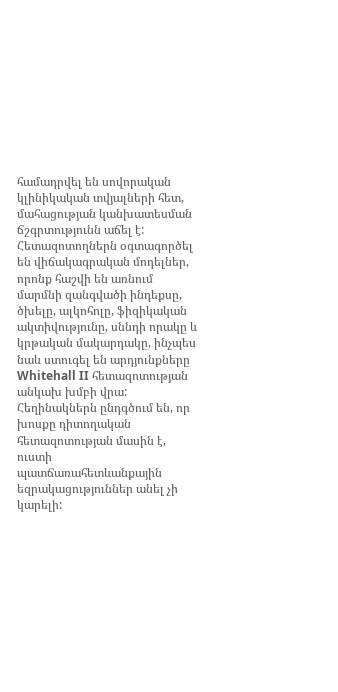համադրվել են սովորական կլինիկական տվյալների հետ, մահացության կանխատեսման ճշգրտությունն աճել է:
Հետազոտողներն օգտագործել են վիճակագրական մոդելներ, որոնք հաշվի են առնում մարմնի զանգվածի ինդեքսը, ծխելը, ալկոհոլը, ֆիզիկական ակտիվությունը, սննդի որակը և կրթական մակարդակը, ինչպես նաև ստուգել են արդյունքները Whitehall II հետազոտության անկախ խմբի վրա:
Հեղինակներն ընդգծում են, որ խոսքը դիտողական հետազոտության մասին է, ուստի պատճառահետևանքային եզրակացություններ անել չի կարելի: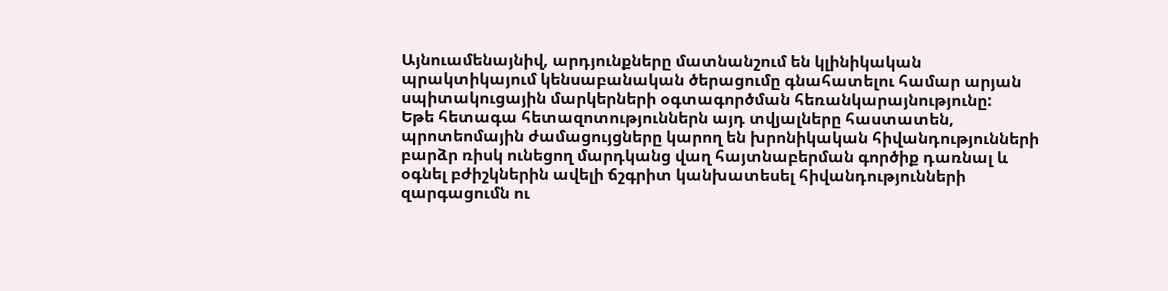Այնուամենայնիվ, արդյունքները մատնանշում են կլինիկական պրակտիկայում կենսաբանական ծերացումը գնահատելու համար արյան սպիտակուցային մարկերների օգտագործման հեռանկարայնությունը:
Եթե հետագա հետազոտություններն այդ տվյալները հաստատեն, պրոտեոմային ժամացույցները կարող են խրոնիկական հիվանդությունների բարձր ռիսկ ունեցող մարդկանց վաղ հայտնաբերման գործիք դառնալ և օգնել բժիշկներին ավելի ճշգրիտ կանխատեսել հիվանդությունների զարգացումն ու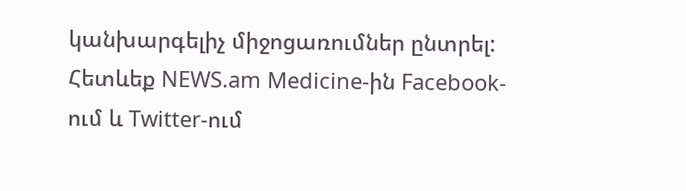կանխարգելիչ միջոցառումներ ընտրել:
Հետևեք NEWS.am Medicine-ին Facebook-ում և Twitter-ում